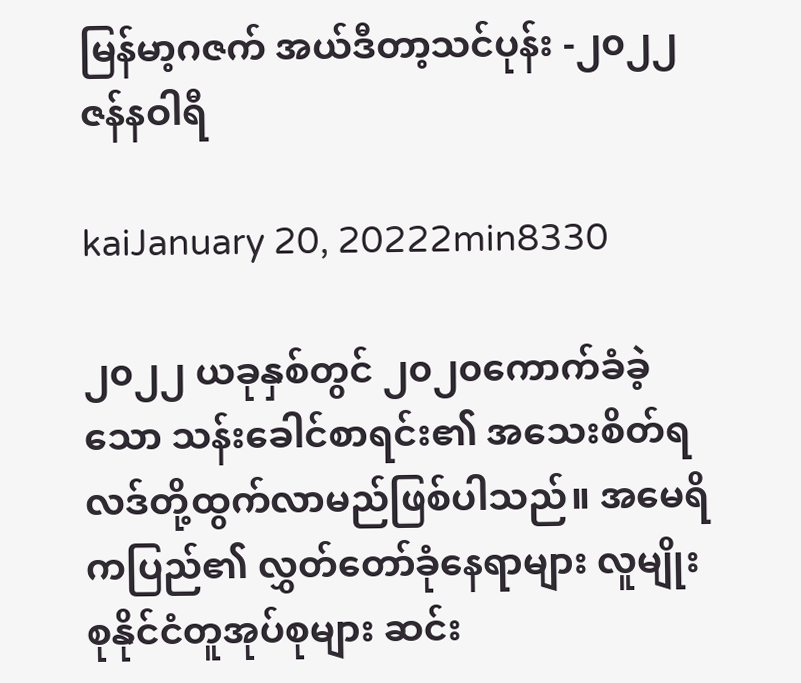မြန်မာ့ဂဇက် အယ်ဒီတာ့သင်ပုန်း -၂၀၂၂ ဇန်နဝါရီ

kaiJanuary 20, 20222min8330

၂၀၂၂ ယခုနှစ်တွင် ၂၀၂၀ကောက်ခံခဲ့သော သန်းခေါင်စာရင်း၏ အသေးစိတ်ရလဒ်တို့ထွက်လာမည်ဖြစ်ပါသည်။ အမေရိကပြည်၏ လွှတ်တော်ခုံနေရာများ လူမျိုးစုနိုင်ငံတူအုပ်စုများ ဆင်း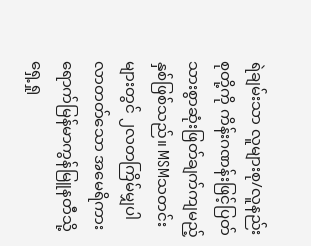ရဲချမ်းသာ လူများစု/လူနည်းစုတို့ကို ကိန်းဂဏန်းဖြင့်ပြတ်သားစွာဆုံးဖြတ်ချက်ကျမည့်နှစ်ဖြစ်သည်။ MSMသတင်းများတွင် ၂လတကြိမ်မျှပါလာတတ်သော အမေရိကားရောက်မြန်မာကွန်မြူနတီသို့ရှေ့ရှု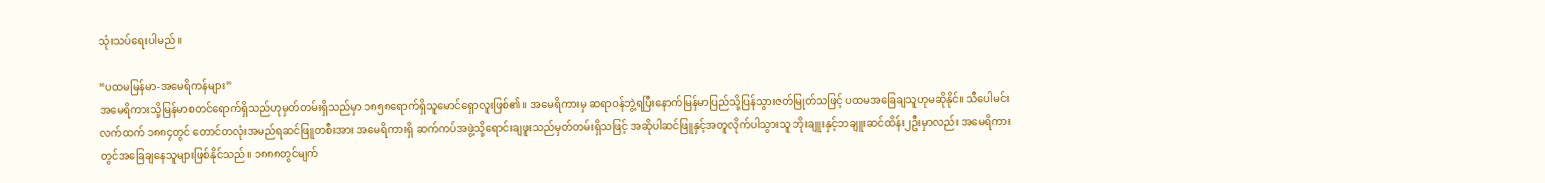သုံးသပ်ရေးပါမည်။

“ပထမမြန်မာ-အမေရိကန်များ”
အမေရိကားသို့မြန်မာစတင်ရောက်ရှိသည်ဟုမှတ်တမ်းရှိသည်မှာ ၁၈၅၈ရောက်ရှိသူမောင်ရှောလူးဖြစ်၏။ အမေရိကားမှ ဆရာဝန်ဘွဲ့ရပြီးနောက်မြန်မာပြည်သို့ပြန်သွားဇတ်မြုတ်သဖြင့် ပထမအခြေချသူဟုမဆိုနိုင်။ သီပေါမင်းလက်ထက် ၁၈၈၄တွင် တောင်တလုံးအမည်ရဆင်ဖြူတစီးအား အမေရိကားရှိ ဆက်ကပ်အဖွဲ့သို့ရောင်းချဖူးသည်မှတ်တမ်းရှိသဖြင့် အဆိုပါဆင်ဖြူနှင့်အတူလိုက်ပါသွားသူ ဘိုးချူးနှင့်ဘချူးဆင်ထိန်း၂ဦးမှာလည်း အမေရိကားတွင်အခြေချနေသူများဖြစ်နိုင်သည်။ ၁၈၈၈တွင်မျက်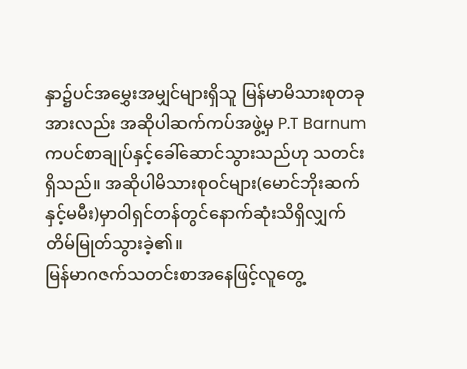နှာ၌ပင်အမွှေးအမျှင်များရှိသူ မြန်မာမိသားစုတခုအားလည်း အဆိုပါဆက်ကပ်အဖွဲ့မှ P.T Barnum ကပင်စာချုပ်နှင့်ခေါ်ဆောင်သွားသည်ဟု သတင်းရှိသည်။ အဆိုပါမိသားစုဝင်များ(မောင်ဘိုးဆက်နှင့်မမီး)မှာဝါရှင်တန်တွင်နောက်ဆုံးသိရှိလျှက်တိမ်မြုတ်သွားခဲ့၏။
မြန်မာဂဇက်သတင်းစာအနေဖြင့်လူတွေ့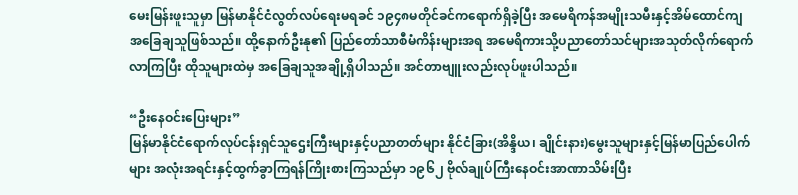မေးမြန်းဖူးသူမှာ မြန်မာနိုင်ငံလွတ်လပ်ရေးမရခင် ၁၉၄၈မတိုင်ခင်ကရောက်ရှိခဲ့ပြီး အမေရိကန်အမျိုးသမီးနှင့်အိမ်ထောင်ကျ အခြေချသူဖြစ်သည်။ ထို့နောက်ဦးနု၏ ပြည်တော်သာစီမံကိန်းများအရ အမေရိကားသို့ပညာတော်သင်များအသုတ်လိုက်‌ရောက်လာကြပြီး ထိုသူများထဲမှ အခြေချသူအချို့ရှိပါသည်။ အင်တာဗျူးလည်းလုပ်ဖူးပါသည်။

“ဦးနေဝင်းပြေးများ”
မြန်မာနိုင်ငံရောက်လုပ်ငန်းရှင်သူဌေးကြီးများနှင့်ပညာတတ်များ နိုင်ငံခြား(အိန္ဒိယ၊ ချိုင်းနား)မွေးသူများနှင့်မြန်မာပြည်ပေါက်များ အလုံးအရင်းနှင့်ထွက်ခွာကြရန်ကြိုးစားကြသည်မှာ ၁၉၆၂ ဗိုလ်ချုပ်ကြီးနေဝင်းအာဏာသိမ်းပြီး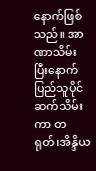နောက်ဖြစ်သည်။ အာဏာသိမ်းပြီးနောက် ပြည်သူပိုင်ဆက်သိမ်းကာ တရုတ်၊အိန္ဒိယ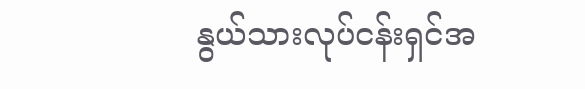နွယ်သားလုပ်ငန်းရှင်အ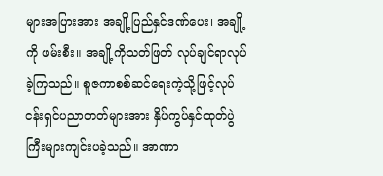များအပြားအား အချို့ပြည်နှင်ဒဏ်ပေး၊ အချို့ကို ဖမ်းစီး။ အချို့ကိုသတ်ဖြတ် လုပ်ချင်ရာလုပ်ခဲ့ကြသည်။ စူဇကာစစ်ဆင်ရေးကဲ့သို့ဖြင့်လုပ်ငန်းရှင်ပညာတတ်များအား နှိပ်ကွပ်နှင်ထုတ်ပွဲကြီးများကျင်းပခဲ့သည်။ အာဏာ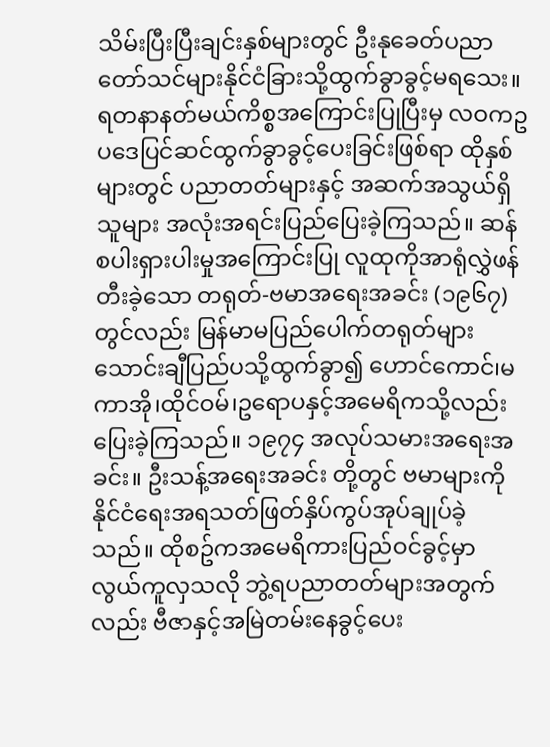သိမ်းပြီးပြီးချင်းနှစ်များတွင် ဦးနုခေတ်ပညာတော်သင်များနိုင်ငံခြားသို့ထွက်ခွာခွင့်မရသေး။ ရတနာနတ်မယ်ကိစ္စအကြောင်းပြုပြီးမှ လဝကဥပဒေပြင်ဆင်ထွက်ခွာခွင့်ပေးခြင်းဖြစ်ရာ ထိုနှစ်များတွင် ပညာတတ်များနှင့် အဆက်အသွယ်ရှိသူများ အလုံးအရင်းပြည်‌ပြေးခဲ့ကြသည်။ ဆန်စပါးရှားပါးမှုအကြောင်းပြု လူထုကိုအာရုံလွှဲဖန်တီးခဲ့‌သော တရုတ်-ဗမာအရေးအခင်း (၁၉၆၇)တွင်လည်း မြန်မာမပြည်ပေါက်တရုတ်များ သောင်းချီပြည်ပသို့ထွက်ခွာ၍ ဟောင်ကောင်၊မကာအို၊ထိုင်ဝမ်၊ဥရောပနှင့်အမေရိကသို့လည်းပြေးခဲ့ကြသည်။ ၁၉၇၄ အလုပ်သမားအ‌ရေးအခင်း။ ဦးသန့်အရေးအခင်း တို့တွင် ဗမာများကိုနိုင်ငံရေးအရသတ်ဖြတ်နှိပ်ကွပ်အုပ်ချုပ်ခဲ့သည်။ ထိုစဥ်ကအမေရိကားပြည်ဝင်ခွင့်မှာ လွယ်ကူလှသလို ဘွဲ့ရပညာတတ်များအတွက်လည်း ဗီဇာနှင့်အမြဲတမ်းနေခွင့်ပေး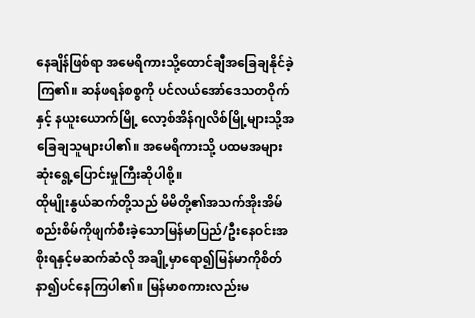နေချိန်ဖြစ်ရာ အမေရိကားသို့ထောင်ချီအခြေချနိုင်ခဲ့ကြ၏။ ဆန်ဖရန်စစ္စကို ပင်လယ်အော်ဒေသတဝိုက်နှင့် နယူးယောက်မြို့ လော့စ်အိန်ဂျလိစ်မြို့များသို့အခြေချသူများပါ၏။ အမေရိကားသို့ ပထမအများဆုံးရွေ့ပြောင်းမှုကြီးဆိုပါစို့။
ထိုမျိုးနွယ်ဆက်တို့သည် မိမိတို့၏အသက်အိုးအိမ်စည်းစိမ်ကိုဖျက်စီးခဲ့သောမြန်မာပြည်/ဦးနေဝင်းအစိုးရနှင့်မဆက်ဆံလို အချို့မှာရော၍မြန်မာကိုစိတ်နာ၍ပင်နေကြပါ၏။ မြန်မာစကားလည်းမ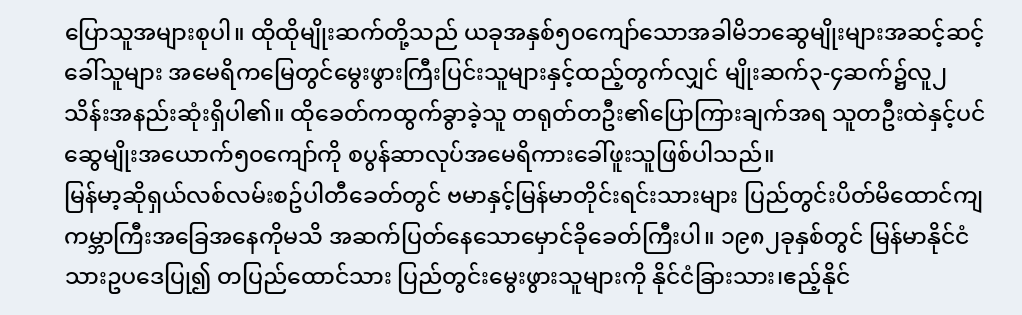ပြောသူအများစုပါ။ ထိုထိုမျိုးဆက်တို့သည် ယခုအနှစ်၅၀ကျော်သောအခါမိဘဆွေမျိုးများအဆင့်ဆင့်ခေါ်သူများ အမေရိကမြေတွင်မွေးဖွားကြီးပြင်းသူများနှင့်ထည့်တွက်လျှင် မျိုးဆက်၃-၄ဆက်၌လူ၂သိန်းအနည်းဆုံးရှိပါ၏။ ထိုခေတ်ကထွက်ခွာခဲ့သူ တရုတ်တဦး၏ပြောကြားချက်အရ သူတဦးထဲနှင့်ပင် ဆွေမျိုးအယောက်၅၀ကျော်ကို စပွန်ဆာလုပ်အမေရိကားခေါ်ဖူးသူဖြစ်ပါသည်။
မြန်မာ့ဆိုရှယ်လစ်လမ်းစဥ်ပါတီခေတ်တွင် ဗမာနှင့်မြန်မာတိုင်းရင်းသားများ ပြည်တွင်းပိတ်မိထောင်ကျ ကမ္ဘာကြီးအခြေအနေကိုမသိ အဆက်ပြတ်နေသောမှောင်ခိုခေတ်ကြီးပါ။ ၁၉၈၂ခုနှစ်တွင် မြန်မာနိုင်ငံသားဥပဒေပြု၍ တပြည်ထောင်သား ပြည်တွင်းမွေးဖွားသူများကို နိုင်ငံခြားသား၊ဧည့်နိုင်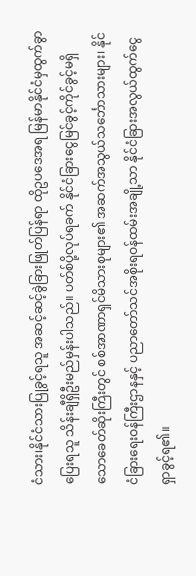ငံသား၊နိုင်ငံသားပြုခွင့်ရသူ အဆင့်ဆင့်ခွဲခြားဖြုတ်ပြန်ရာ ထိုဥပဒေအရ မြန်မာနိုင်ငံမှထွက်ခွာပြေးရသူ သိန်းချီရှိဦးမည်မှန်းပါသည်။ ပတ်စ်ပို့လုပ်ရခက် နိုင်ငံခြားငွေမြင်ခွင့်ကိုင်ခွင့်မရှိသောခေတ်ဆိုးကြီးတွင် စစ်အာဏာရှင်မိသားစုများ၏ အဆက်အသွယ်သင်္ဘောသားများ၊ နိုင်ငံခြားရေးဝန်ကြီးဌာနနှင့် ပညာတော်သင်အစိုးရဝန်ထမ်းအချို့သာ နိုင်ငံခြားအလွယ်ထွက်ငွေရှာခွင့်ရ၏။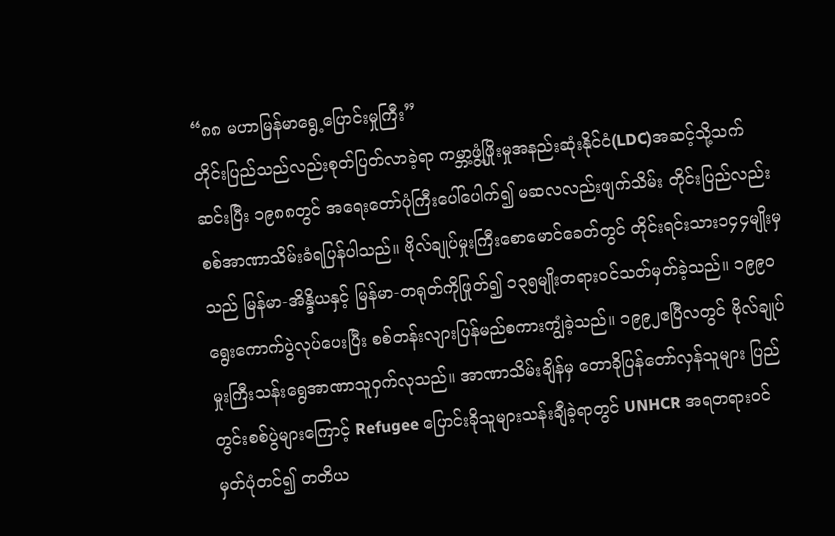“၈၈ မဟာမြန်မာရွေ့ပြောင်းမှုကြီး”
တိုင်းပြည်သည်လည်းစုတ်ပြတ်လာခဲ့ရာ ကမ္ဘာ့ဖွံ့ဖြိုးမှုအနည်းဆုံးနိုင်ငံ(LDC)အဆင့်သို့သက်ဆင်းပြီး ၁၉၈၈တွင် အရေးတော်ပုံကြီးပေါ်ပေါက်၍ မဆလလည်းဖျက်သိမ်း တိုင်းပြည်လည်း စစ်အာဏာသိမ်းခံရပြန်ပါသည်။ ဗိုလ်ချုပ်မှုးကြီးစောမောင်ခေတ်တွင် တိုင်းရင်းသား၁၄၄မျိုးမှသည် မြန်မာ-အိန္ဒိယနှင့် မြန်မာ-တရုတ်ကိုဖြုတ်၍ ၁၃၅မျိုးတရားဝင်သတ်မှတ်ခဲ့သည်။ ၁၉၉၀ရွေးကောက်ပွဲလုပ်ပေးပြီး စစ်တန်းလျားပြန်မည်စကားကျွံခဲ့သည်။ ၁၉၉၂ဧပြီလတွင် ဗိုလ်ချုပ်မှုးကြီးသန်းရွေအာဏာသူဝှက်လုသည်။ အာဏာသိမ်းချိန်မှ တောခိုပြန်တော်လှန်သူများ ပြည်တွင်းစစ်ပွဲများကြောင့် Refugee ပြောင်းခိုသူများသန်းချီခဲ့ရာတွင် UNHCR အရတရားဝင်မှတ်ပုံတင်၍ တတိယ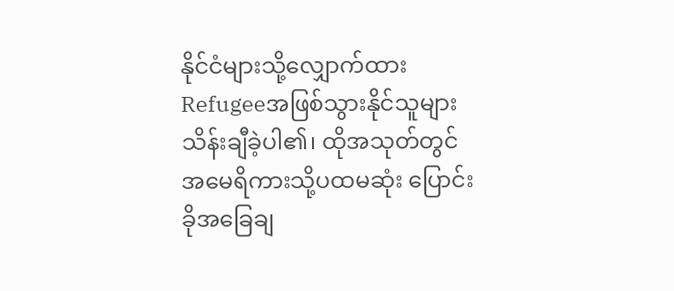နိုင်ငံများသို့လျှောက်ထား Refugeeအဖြစ်သွားနိုင်သူများသိန်းချီခဲ့ပါ၏၊ ထိုအသုတ်တွင် အမေရိကားသို့ပထမဆုံး ပြောင်းခိုအခြေချ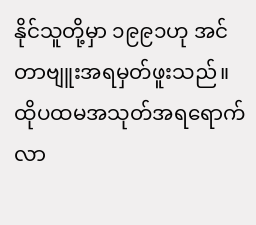နိုင်သူတို့မှာ ၁၉၉၁ဟု အင်တာဗျူးအရမှတ်ဖူးသည်။ ထိုပထမအသုတ်အရရောက်လာ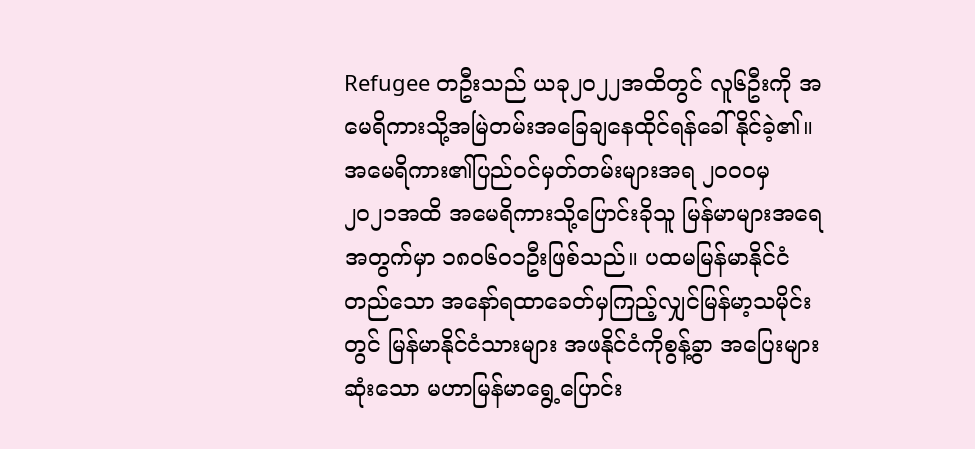Refugee တဦးသည် ယခု၂၀၂၂အထိတွင် လူ၆ဦးကို အမေရိကားသို့အမြဲတမ်းအခြေချနေထိုင်ရန်ခေါ်နိုင်ခဲ့၏။
အမေရိကား၏ပြည်ဝင်မှတ်တမ်းများအရ ၂၀၀၀မှ ၂၀၂၁အထိ အမေရိကားသို့ပြောင်းခိုသူ မြန်မာများအရေအတွက်မှာ ၁၈၀၆၀၁ဦးဖြစ်သည်။ ပထမမြန်မာနိုင်ငံတည်သော အနော်ရထာခေတ်မှကြည့်လျှင်မြန်မာ့သမိုင်းတွင် မြန်မာနိုင်ငံသားများ အဖနိုင်ငံကိုစွန့်ခွာ အပြေးများဆုံးသော မဟာမြန်မာရွေ့ပြောင်း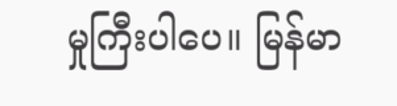မှုကြီးပါပေ။ မြန်မာ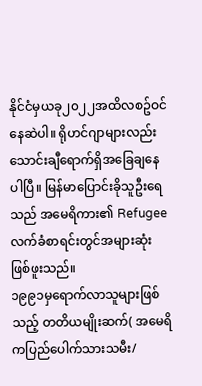နိုင်ငံမှယခု၂၀၂၂အထိလစဥ်ဝင်နေဆဲပါ။ ရိုဟင်ဂျာများလည်း သောင်းချီရောက်ရှိအခြေချနေပါပြီ။ မြန်မာပြောင်းခိုသူဦးရေသည် အမေရိကား၏ Refugee လက်ခံစာရင်းတွင်အများဆုံးဖြစ်ဖူးသည်။
၁၉၉၁မှရောက်လာသူများဖြစ်သည့် တတိယမျိုးဆက်( အမေရိကပြည်ပေါက်သားသမီး/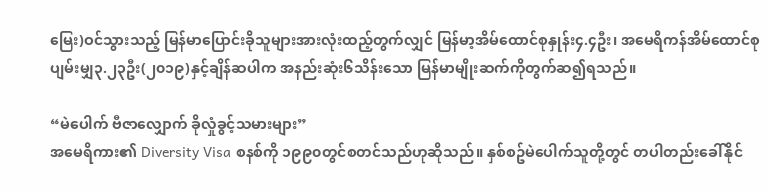မြေး)ဝင်သွားသည့် မြန်မာပြောင်းခိုသူများအားလုံးထည့်တွက်လျှင် မြန်မာ့အိမ်ထောင်စုနှုန်း၄.၄ဦး၊ အမေရိကန်အိမ်ထောင်စုပျမ်းမျှ၃.၂၃ဦး(၂၀၁၉)နှင့်ချိန်ဆပါက အနည်းဆုံး၆သိန်းသော မြန်မာမျိုးဆက်ကိုတွက်ဆ၍ရသည်။

“မဲပေါက် ဗီဇာလျှောက် ခိုလှုံခွင့်သမားများ”
အမေရိကား၏ Diversity Visa စနစ်ကို ၁၉၉၀တွင်စတင်သည်ဟုဆိုသည်။ နှစ်စဥ်မဲပေါက်သူတို့တွင် တပါတည်းခေါ်နိုင်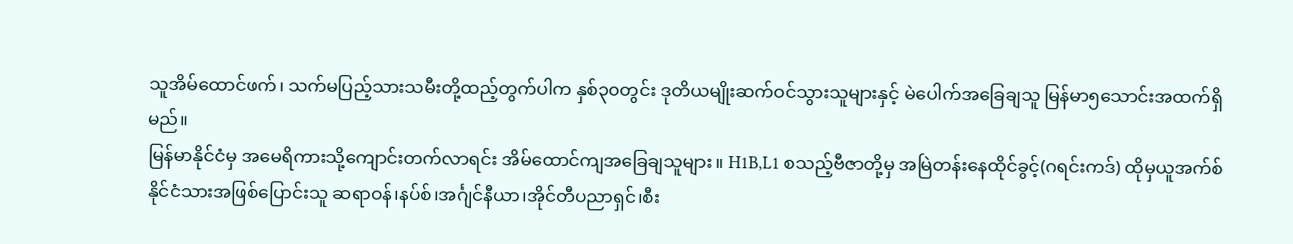သူအိမ်ထောင်ဖက်၊ သက်မပြည့်သားသမီးတို့ထည့်တွက်ပါက နှစ်၃၀တွင်း ဒုတိယမျိုးဆက်ဝင်သွားသူများနှင့် မဲပေါက်အခြေချသူ မြန်မာ၅သောင်းအထက်ရှိမည်။
မြန်မာနိုင်ငံမှ အမေရိကားသို့ကျောင်းတက်လာရင်း အိမ်ထောင်ကျအခြေချသူများ။ H1B,L1 စသည့်ဗီဇာတို့မှ အမြဲတန်းနေထိုင်ခွင့်(ဂရင်းကဒ်) ထိုမှယူအက်စ်နိုင်ငံသားအဖြစ်ပြောင်းသူ ဆရာဝန်၊နပ်စ်၊အင်္ဂျင်နီယာ၊အိုင်တီပညာရှင်၊စီး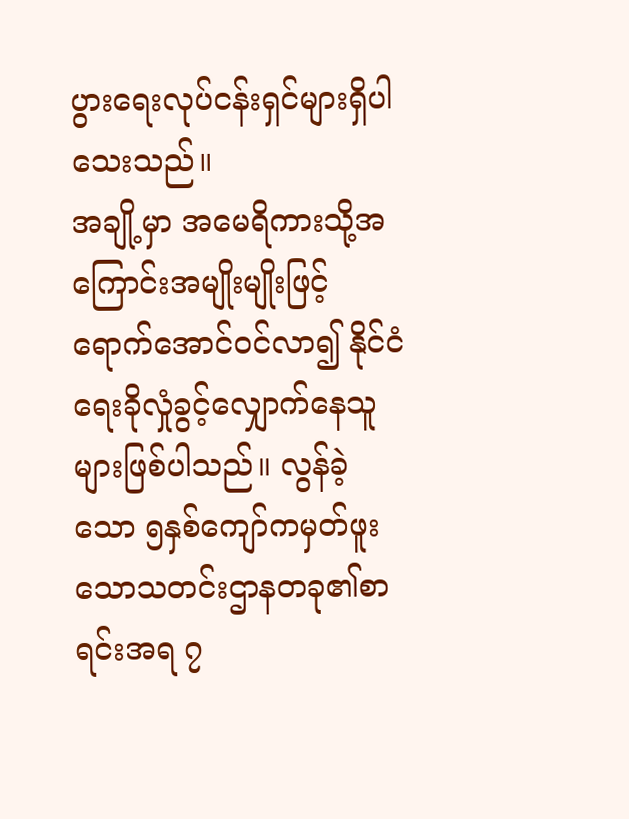ပွားရေးလုပ်ငန်းရှင်များရှိပါသေးသည်။
အချို့မှာ အမေရိကားသို့အကြောင်းအမျိုးမျိုးဖြင့်ရောက်အောင်ဝင်လာ၍ နိုင်ငံရေးခိုလှုံခွင့်လျှောက်နေသူများဖြစ်ပါသည်။ လွန်ခဲ့သော ၅နှစ်ကျော်ကမှတ်ဖူးသောသတင်းဌာနတခု၏စာရင်းအရ ၇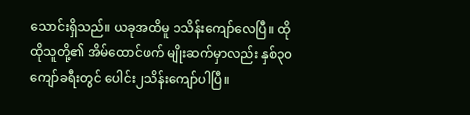သောင်းရှိသည်။ ယခုအထိမူ ၁သိန်းကျော်လေပြီ။ ထိုထိုသူတို့၏ အိမ်ထောင်ဖက် မျိုးဆက်မှာလည်း နှစ်၃၀ကျော်ခရီးတွင် ပေါင်း၂သိန်းကျော်ပါပြီ။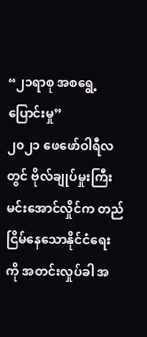“၂၁ရာစု အစရွေ့ပြောင်းမှု”
၂၀၂၁ ဖေဖော်ဝါရီလတွင် ဗိုလ်ချုပ်မှုးကြီးမင်းအောင်လှိုင်က တည်ငြိမ်နေသောနိုင်ငံရေးကို အတင်းလှုပ်ခါ အ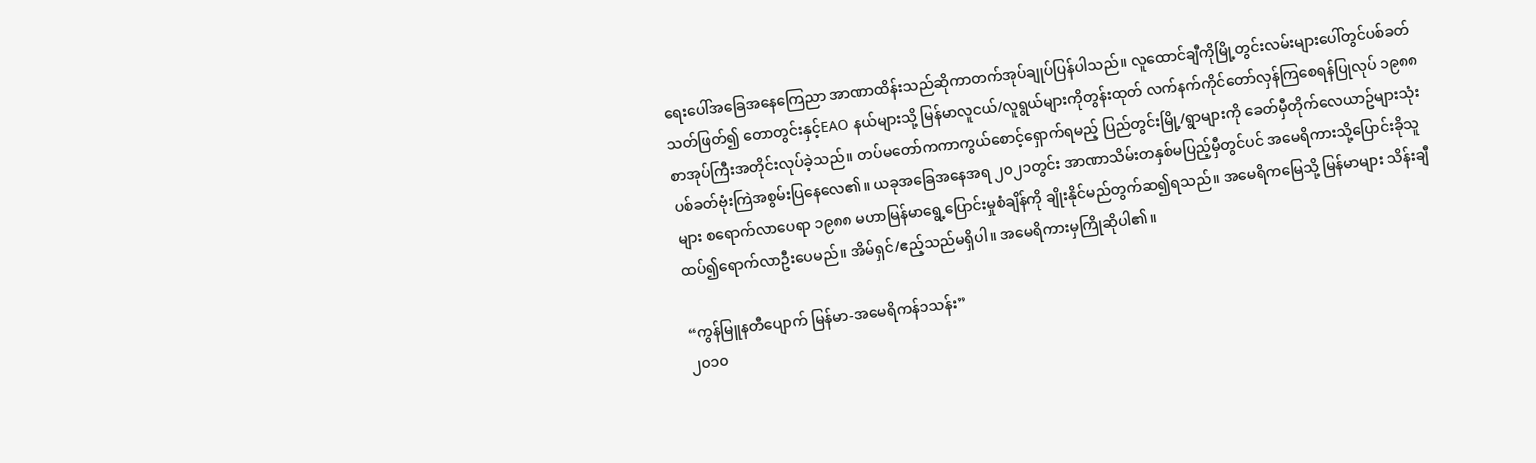ရေးပေါ်အခြေအနေကြေညာ အာဏာထိန်းသည်ဆိုကာတက်အုပ်ချုပ်ပြန်ပါသည်။ လူထောင်ချီကိုမြို့တွင်းလမ်းများပေါ်တွင်ပစ်ခတ်သတ်ဖြတ်၍ တောတွင်းနှင့်EAO နယ်များသို့ မြန်မာလူငယ်/လူရွယ်များကိုတွန်းထုတ် လက်နက်ကိုင်တော်လှန်ကြစေရန်ပြုလုပ် ၁၉၈၈စာအုပ်ကြီးအတိုင်းလုပ်ခဲ့သည်။ တပ်မတော်ကကာကွယ်စောင့်ရှောက်ရမည့် ပြည်တွင်းမြို့/ရွာများကို ခေတ်မှီတိုက်လေယာဥ်များသုံး ပစ်ခတ်ဗုံးကြဲအစွမ်းပြနေလေ၏။ ယခုအခြေအနေအရ ၂၀၂၁တွင်း အာဏာသိမ်းတနှစ်မပြည့်မှီတွင်ပင် အမေရိကားသို့ပြောင်းခိုသူများ စရောက်လာပေရာ ၁၉၈၈ မဟာမြန်မာရွေ့ပြောင်းမှုစံချိန်ကို ချိုးနိုင်မည်တွက်ဆ၍ရသည်။ အမေရိကမြေသို့ မြန်မာများ သိန်းချီထပ်၍ရောက်လာဦးပေမည်။ အိမ်ရှင်/ဧည့်သည်မရှိပါ။ အမေရိကားမှကြိုဆိုပါ၏။

“ကွန်မြူနတီပျောက် မြန်မာ-အမေရိကန်၁သန်း”
၂၀၁၀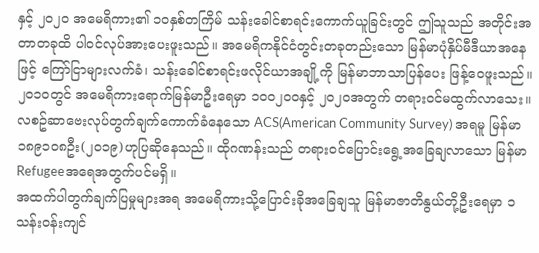နှင့် ၂၀၂၀ အမေရိကား၏ ၁၀နှစ်တကြိမ် သန်းခေါင်စာရင်းကောက်ယူခြင်းတွင် ဤသူသည် အတိုင်းအတာတခုထိ ပါဝင်လုပ်အားပေးဖူးသည်။ အမေရိကနိုင်ငံတွင်းတခုတည်းသော မြန်မာပုံနှိပ်မီဒီယာအနေဖြင့် ကြော်ငြာများလက်ခံ၊ သန်းခေါင်စာရင်းဖလိုင်ယာအချို့ကို မြန်မာဘာသာပြန်ပေး ဖြန့်ဝေဖူးသည်။ ၂၀၁၀တွင် အမေရိကားရောက်မြန်မာဦးရေမှာ ၁၀၀၂၀၀နှင့် ၂၀၂၀အတွက် တရားဝင်မထွက်လာသေး။ လစဥ်ဆာဗေးလုပ်တွက်ချက်ကောက်ခံနေသော ACS(American Community Survey) အရမူ မြန်မာ၁၈၉၁၀၈ဦး(၂၀၁၉)ဟုပြဆိုနေသည်။ ထိုဂဏန်းသည် တရားဝင်ပြောင်းရွေ့အခြေချလာသော မြန်မာRefugeeအရေအတွက်ပင်မရှိ။
အထက်ပါတွက်ချက်ပြမှုများအရ အမေရိကားသို့ပြောင်းခိုအခြေချသူ မြန်မာဇာတိနွယ်တို့ဦး‌ရေမှာ ၁သန်းဝန်းကျင်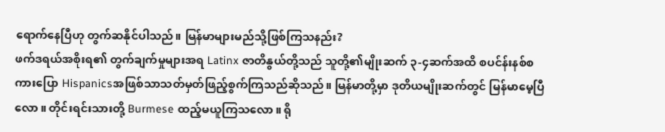ရောက်နေပြီဟု တွက်ဆနိုင်ပါသည်။ မြန်မာများမည်သို့ဖြစ်ကြသနည်း?
ဖက်ဒရယ်အစိုးရ၏ တွက်ချက်မှုများအရ Latinx ဇာတိနွယ်တို့သည် သူတို့၏မျိုးဆက် ၃-၄ဆက်အထိ စပင်န်းနစ်စကားပြော Hispanicsအဖြစ်သာသတ်မှတ်ဖြည့်စွက်ကြသည်ဆိုသည်။ မြန်မာတို့မှာ ဒုတိယမျိုးဆက်တွင် မြန်မာမေ့ပြီလော။ တိုင်းရင်းသားတို့ Burmese ထည့်မယူကြသလော။ ရို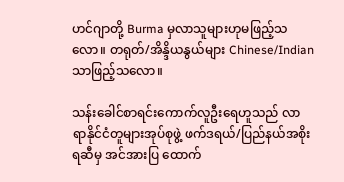ဟင်ဂျာတို့ Burma မှလာသူများဟုမဖြည့်သလော။ တရုတ်/အိန္ဒိယနွယ်များ Chinese/Indian သာဖြည့်သလော။

သန်းခေါင်စာရင်းကောက်လူဦးရေဟူသည် လာရာနိုင်ငံတူများအုပ်စုဖွဲ့ ဖက်ဒရယ်/ပြည်နယ်အစိုးရဆီမှ အင်အားပြ ထောက်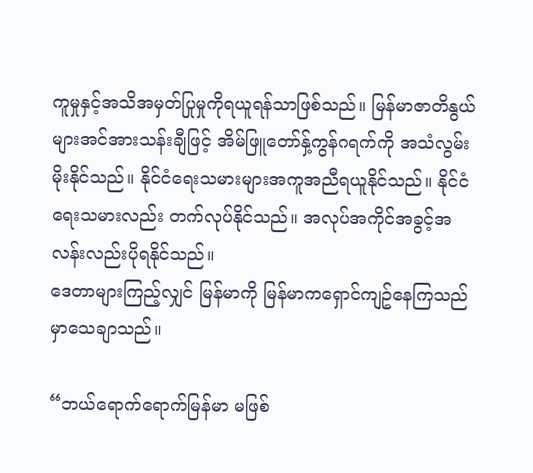ကူမှုနှင့်အသိအမှတ်ပြုမှုကိုရယူရန်သာဖြစ်သည်။ မြန်မာဇာတိနွယ်များအင်အားသန်းချီဖြင့် အိမ်ဖြူတော်နှ့်ကွန်ဂရက်ကို အသံလွမ်းမိုးနိုင်သည်။ နိုင်ငံ‌ရေးသမားများအကူအညီရယူနိုင်သည်။ နိုင်ငံရေးသမားလည်း တက်လုပ်နိုင်သည်။ အလုပ်အကိုင်အခွင့်အလန်းလည်းပိုရနိုင်သည်။
ဒေတာများကြည့်လျှင် မြန်မာကို မြန်မာကရှောင်ကျဥ်နေကြသည်မှာသေချာသည်။

“ဘယ်ရောက်ရောက်မြန်မာ မဖြစ်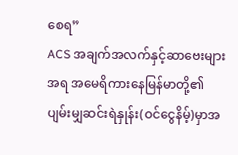စေရ”
ACS အချက်အလက်နှင့်ဆာဗေးများအရ အမေရိကားနေမြန်မာတို့၏ပျမ်းမျှဆင်းရဲနှုန်း(ဝင်ငွေနိမ့်)မှာအ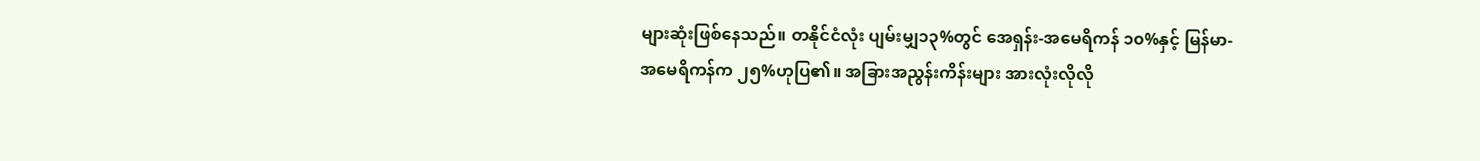များဆုံးဖြစ်နေသည်။ တနိုင်ငံလုံး ပျမ်းမျှ၁၃%တွင် အေရှန်း-အမေရိကန် ၁၀%နှင့် မြန်မာ-အမေရိကန်က ၂၅%ဟုပြ၏။ အခြားအညွန်းကိန်းများ အားလုံးလိုလို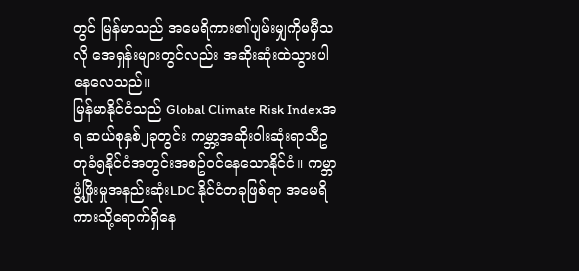တွင် မြန်မာသည် အမေရိကား၏ပျမ်းမျှကိုမမှီသလို အေရှန်းများတွင်လည်း အဆိုးဆုံးထဲသွားပါနေလေသည်။
မြန်မာနိုင်ငံသည် Global Climate Risk Indexအရ ဆယ်စုနှစ်၂ခုတွင်း ကမ္ဘာ့အဆိုးဝါးဆုံးရာသီဥတုခံ၅နိုင်ငံအတွင်းအစဥ်ဝင်နေသောနိုင်ငံ။ ကမ္ဘာဖွံ့ဖြိုးမှုအနည်းဆုံးLDC နိုင်ငံတခုဖြစ်ရာ အမေရိကားသို့ရောက်ရှိနေ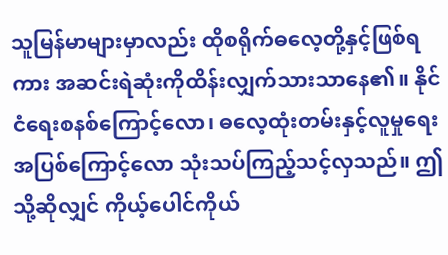သူမြန်မာများမှာလည်း ထိုစရိုက်ဓလေ့တို့နှင့်ဖြစ်ရကား အဆင်းရဲဆုံးကိုထိန်းလျှက်သားသာနေ၏။ နိုင်ငံရေးစနစ်ကြောင့်လော၊ ဓလေ့ထုံးတမ်းနှင့်လူမှုရေးအပြစ်ကြောင့်လော သုံးသပ်ကြည့်သင့်လှသည်။ ဤသို့ဆိုလျှင် ကိုယ့်ပေါင်ကိုယ်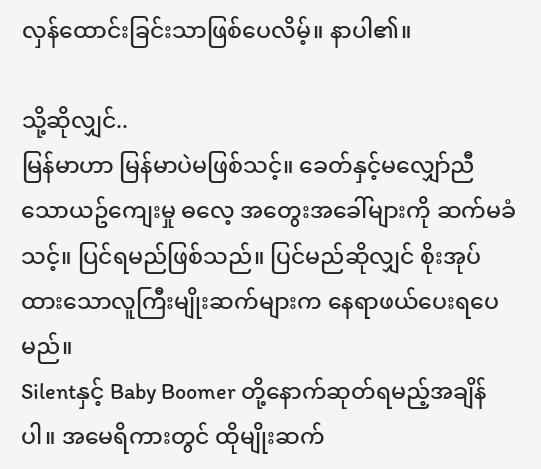လှန်ထောင်းခြင်းသာဖြစ်ပေလိမ့်။ နာပါ၏။

သို့ဆိုလျှင်..
မြန်မာဟာ မြန်မာပဲမဖြစ်သင့်။ ခေတ်နှင့်မလျှော်ညီသောယဥ်ကျေးမှု ဓလေ့ အတွေးအခေါ်များကို ဆက်မခံသင့်။ ပြင်ရမည်ဖြစ်သည်။ ပြင်မည်ဆိုလျှင် စိုးအုပ်ထားသောလူကြီးမျိုးဆက်များက နေရာဖယ်ပေးရပေမည်။
Silentနှင့် Baby Boomer တို့နောက်ဆုတ်ရမည့်အချိန်ပါ။ အမေရိကားတွင် ထိုမျိုးဆက်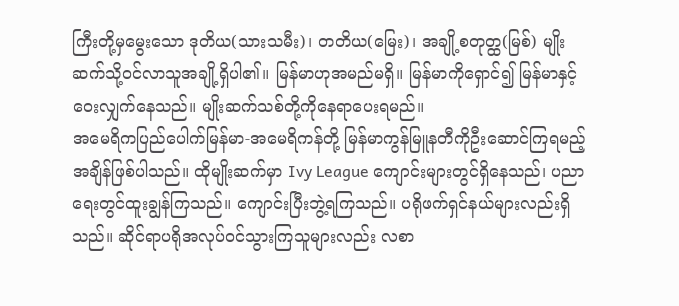ကြီးတို့မှမွေးသော ဒုတိယ(သားသမီး)၊ တတိယ(မြေး)၊ အချို့စတုတ္ထ(မြစ်) မျိုးဆက်သို့ဝင်လာသူအချို့ရှိပါ၏။ မြန်မာဟုအမည်မရှိ။ မြန်မာကိုရှောင်၍ မြန်မာနှင့်ဝေးလျှက်နေသည်။ မျိုးဆက်သစ်တို့ကိုနေရာပေးရမည်။
အမေရိကပြည်ပေါက်မြန်မာ-အမေရိကန်တို့ မြန်မာကွန်မြူနတီကိုဦးဆောင်ကြရမည့်အချိန်ဖြစ်ပါသည်။ ထိုမျိုးဆက်မှာ Ivy League ကျောင်းများတွင်ရှိနေသည်၊ ပညာရေးတွင်ထူးချွန်ကြသည်။ ကျောင်းပြီးဘွဲ့ရကြသည်။ ပရိုဖက်ရှင်နယ်များလည်းရှိသည်။ ဆိုင်ရာပရိုအလုပ်ဝင်သွားကြသူများလည်း လစာ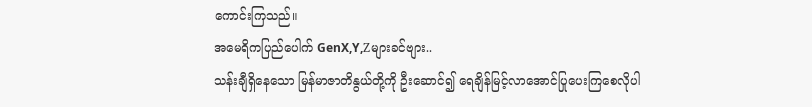ကောင်းကြသည်။
အမေရိကပြည်ပေါက် GenX,Y,Zများခင်ဗျား..
သန်းချီရှိနေသော မြန်မာဇာတိနွယ်တို့ကို ဦးဆောင်၍ ရေချိန်မြင့်လာအောင်ပြုပေးကြစေလိုပါ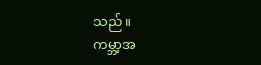သည်။
ကမ္ဘာ့အ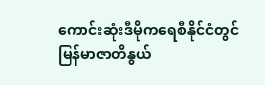ကောင်းဆုံးဒီမိုကရေစီနိုင်ငံတွင်မြန်မာဇာတိနွယ်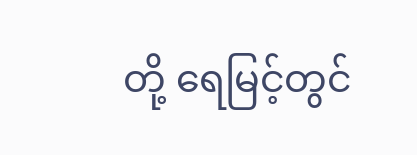တို့ ရေမြင့်တွင်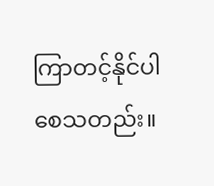ကြာတင့်နိုင်ပါစေသတည်း။